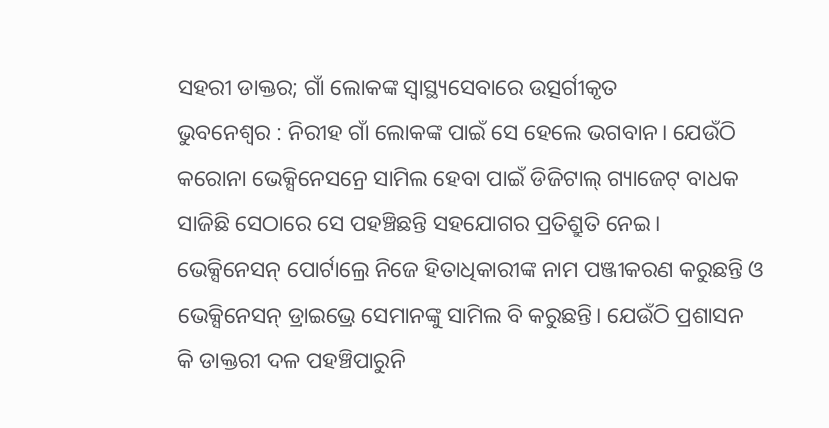ସହରୀ ଡାକ୍ତର; ଗାଁ ଲୋକଙ୍କ ସ୍ବାସ୍ଥ୍ୟସେବାରେ ଉତ୍ସର୍ଗୀକୃତ
ଭୁବନେଶ୍ୱର : ନିରୀହ ଗାଁ ଲୋକଙ୍କ ପାଇଁ ସେ ହେଲେ ଭଗବାନ। ଯେଉଁଠି କରୋନା ଭେକ୍ସିନେସନ୍ରେ ସାମିଲ ହେବା ପାଇଁ ଡିଜିଟାଲ୍ ଗ୍ୟାଜେଟ୍ ବାଧକ ସାଜିଛି ସେଠାରେ ସେ ପହଞ୍ଚିଛନ୍ତି ସହଯୋଗର ପ୍ରତିଶ୍ରୁତି ନେଇ। ଭେକ୍ସିନେସନ୍ ପୋର୍ଟାଲ୍ରେ ନିଜେ ହିତାଧିକାରୀଙ୍କ ନାମ ପଞ୍ଜୀକରଣ କରୁଛନ୍ତି ଓ ଭେକ୍ସିନେସନ୍ ଡ୍ରାଇଭ୍ରେ ସେମାନଙ୍କୁ ସାମିଲ ବି କରୁଛନ୍ତି। ଯେଉଁଠି ପ୍ରଶାସନ କି ଡାକ୍ତରୀ ଦଳ ପହଞ୍ଚିପାରୁନି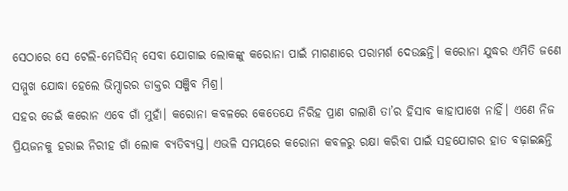ସେଠାରେ ସେ ଟେଲି-ମେଡିସିନ୍ ସେବା ଯୋଗାଇ ଲୋକଙ୍କୁ କରୋନା ପାଇଁ ମାଗଣାରେ ପରାମର୍ଶ ଦେଉଛନ୍ତି। କରୋନା ଯୁଦ୍ଧର ଏମିତି ଜଣେ ସମ୍ମୁଖ ଯୋଦ୍ଧା ହେଲେ ଭିମ୍ସାରର ଡାକ୍ତର ସଞ୍ଜିବ ମିଶ୍ର।
ସହର ଡେଇଁ କରୋନ ଏବେ ଗାଁ ମୁହାଁ। କରୋନା କବଳରେ କେତେଯେ ନିରିହ ପ୍ରାଣ ଗଲାଣି ତା’ର ହିସାବ କାହାପାଖେ ନାହିଁ। ଏଣେ ନିଜ ପ୍ରିୟଜନକୁ ହରାଇ ନିରୀହ ଗାଁ ଲୋକ ବ୍ୟତିବ୍ୟସ୍ତ। ଏଭଳି ସମୟରେ କରୋନା କବଳରୁ ରକ୍ଷା କରିବା ପାଇଁ ସହଯୋଗର ହାତ ବଢ଼ାଇଛନ୍ତି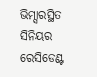ଭିମ୍ସାରସ୍ଥିତ ସିନିୟର ରେସିଡେଣ୍ଟ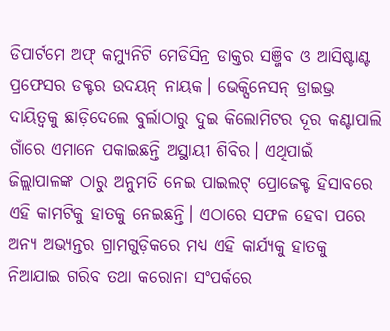ଡିପାର୍ଟମେ ଅଫ୍ କମ୍ୟୁନିଟି ମେଡିସିନ୍ର ଡାକ୍ତର ସଞ୍ଜିବ ଓ ଆସିଷ୍ଟାଣ୍ଟ ପ୍ରଫେସର ଡକ୍ଟର ଉଦୟନ୍ ନାୟକ। ଭେକ୍ସିନେସନ୍ ଡ୍ରାଇଭ୍ର ଦାୟିତ୍ୱକୁ ଛାଡ଼ିଦେଲେ ବୁର୍ଲାଠାରୁ ଦୁଇ କିଲୋମିଟର ଦୂର କଣ୍ଟାପାଲି ଗାଁରେ ଏମାନେ ପକାଇଛନ୍ତି ଅସ୍ଥାୟୀ ଶିବିର। ଏଥିପାଇଁ ଜିଲ୍ଲାପାଳଙ୍କ ଠାରୁ ଅନୁମତି ନେଇ ପାଇଲଟ୍ ପ୍ରୋଜେକ୍ଟ ହିସାବରେ ଏହି କାମଟିକୁ ହାତକୁ ନେଇଛନ୍ତି। ଏଠାରେ ସଫଳ ହେବା ପରେ ଅନ୍ୟ ଅଭ୍ୟନ୍ତର ଗ୍ରାମଗୁଡ଼ିକରେ ମଧ୍ୟ ଏହି କାର୍ଯ୍ୟକୁ ହାତକୁ ନିଆଯାଇ ଗରିବ ତଥା କରୋନା ସଂପର୍କରେ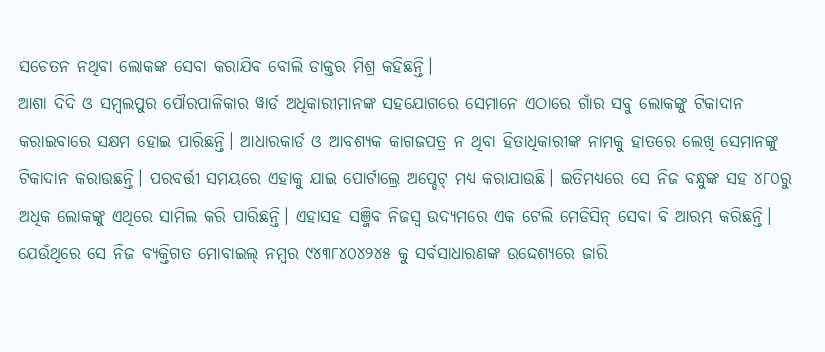ସଚେତନ ନଥିବା ଲୋକଙ୍କ ସେବା କରାଯିବ ବୋଲି ଡାକ୍ତର ମିଶ୍ର କହିଛନ୍ତି।
ଆଶା ଦିଦି ଓ ସମ୍ବଲପୁର ପୌରପାଳିକାର ୱାର୍ଡ ଅଧିକାରୀମାନଙ୍କ ସହଯୋଗରେ ସେମାନେ ଏଠାରେ ଗାଁର ସବୁ ଲୋକଙ୍କୁ ଟିକାଦାନ କରାଇବାରେ ସକ୍ଷମ ହୋଇ ପାରିଛନ୍ତି। ଆଧାରକାର୍ଡ ଓ ଆବଶ୍ୟକ କାଗଜପତ୍ର ନ ଥିବା ହିତାଧିକାରୀଙ୍କ ନାମକୁ ହାତରେ ଲେଖି ସେମାନଙ୍କୁ ଟିକାଦାନ କରାଉଛନ୍ତି। ପରବର୍ତ୍ତୀ ସମୟରେ ଏହାକୁ ଯାଇ ପୋର୍ଟାଲ୍ରେ ଅପ୍ଡେଟ୍ ମଧ୍ୟ କରାଯାଉଛି। ଇତିମଧ୍ୟରେ ସେ ନିଜ ବନ୍ଧୁଙ୍କ ସହ ୪୮୦ରୁ ଅଧିକ ଲୋକଙ୍କୁ ଏଥିରେ ସାମିଲ କରି ପାରିଛନ୍ତି। ଏହାସହ ସଞ୍ଜିବ ନିଜସ୍ୱ ଉଦ୍ୟମରେ ଏକ ଟେଲି ମେଡିସିନ୍ ସେବା ବି ଆରମ୍ଭ କରିଛନ୍ତି। ଯେଉଁଥିରେ ସେ ନିଜ ବ୍ୟକ୍ତିଗତ ମୋବାଇଲ୍ ନମ୍ବର ୯୪୩୮୪୦୪୨୪୫ କୁ ସର୍ବସାଧାରଣଙ୍କ ଉଦ୍ଦେଶ୍ୟରେ ଜାରି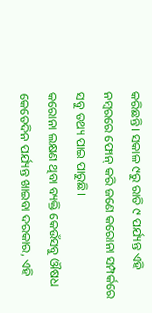କରିଛନ୍ତି। ସକାଳ ୯ରୁ ରାତି ୯ ପର୍ଯ୍ୟନ୍ତ ଏହି ନମ୍ବରରେ ଫୋନ୍ କରି ଜଣେ କରୋନା ସମ୍ପର୍କରେ ସବୁ ତଥ୍ୟ ପାଇ ପାରୁଛି।
କରୋନା ଲକ୍ଷଣ ଥିବା ବ୍ୟକ୍ତି କେଉଁସବୁ ଔଷଧ କେତେଦିନ ପର୍ଯ୍ୟନ୍ତ ଖାଇବା ଦରକାର, ଏହି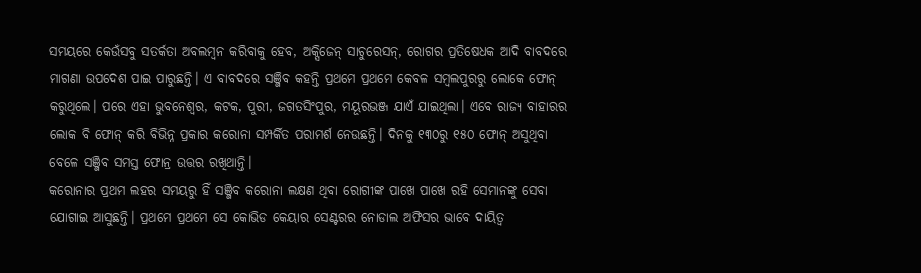ସମୟରେ କେଉଁସବୁ ସତର୍କତା ଅବଲମ୍ବନ କରିବାକୁ ହେବ, ଅକ୍ସିଜେନ୍ ସାଚୁରେସନ୍, ରୋଗର ପ୍ରତିଷେଧକ ଆଦି ବାବଦରେ ମାଗଣା ଉପଦେଶ ପାଇ ପାରୁଛନ୍ତି। ଏ ବାବଦରେ ସଞ୍ଜିବ କହନ୍ତି ପ୍ରଥମେ ପ୍ରଥମେ କେବଳ ସମ୍ବଲପୁରରୁ ଲୋକେ ଫୋନ୍ କରୁଥିଲେ। ପରେ ଏହା ଭୁବନେଶ୍ୱର, କଟକ, ପୁରୀ, ଜଗତସିଂପୁର, ମୟୂରଭଞ୍ଜ ଯାଏଁ ଯାଇଥିଲା। ଏବେ ରାଜ୍ୟ ବାହାରର ଲୋକ ବି ଫୋନ୍ କରି ବିଭିନ୍ନ ପ୍ରକାର କରୋନା ସମ୍ପର୍କିତ ପରାମର୍ଶ ନେଉଛନ୍ତି। ଦିନକୁ ୧୩୦ରୁ ୧୫୦ ଫୋନ୍ ଅସୁଥିବା ବେଳେ ସଞ୍ଜିବ ସମସ୍ତ ଫୋନ୍ର ଉତ୍ତର ରଖିଥାନ୍ତି।
କରୋନାର ପ୍ରଥମ ଲହର ସମୟରୁ ହିଁ ସଞ୍ଜିବ କରୋନା ଲକ୍ଷଣ ଥିବା ରୋଗୀଙ୍କ ପାଖେ ପାଖେ ରହି ସେମାନଙ୍କୁ ସେବା ଯୋଗାଇ ଆସୁଛନ୍ତି। ପ୍ରଥମେ ପ୍ରଥମେ ସେ କୋଭିଡ କେୟାର ସେଣ୍ଟରର ନୋଡାଲ ଅଫିସର ଭାବେ ଦାୟିତ୍ୱ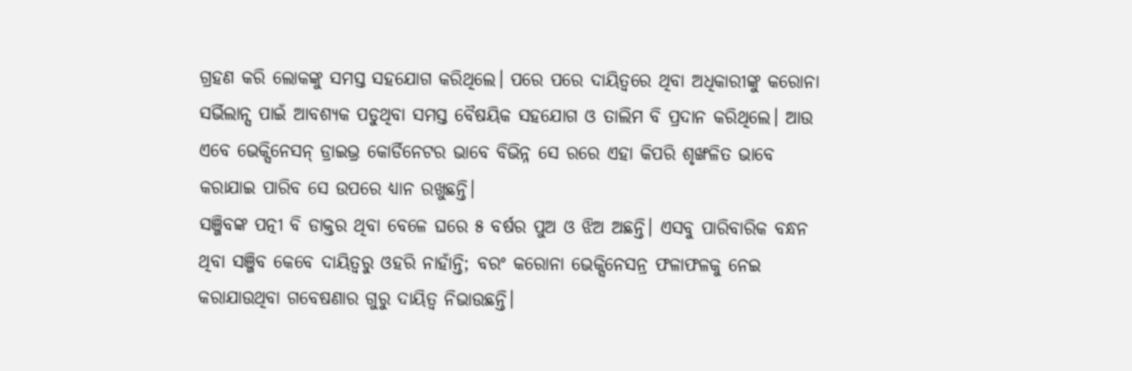ଗ୍ରହଣ କରି ଲୋକଙ୍କୁ ସମସ୍ତ ସହଯୋଗ କରିଥିଲେ। ପରେ ପରେ ଦାୟିତ୍ୱରେ ଥିବା ଅଧିକାରୀଙ୍କୁ କରୋନା ସର୍ଭିଲାନ୍ସ ପାଇଁ ଆବଶ୍ୟକ ପଡୁଥିବା ସମସ୍ତ ବୈଷୟିକ ସହଯୋଗ ଓ ତାଲିମ ବି ପ୍ରଦାନ କରିଥିଲେ। ଆଉ ଏବେ ଭେକ୍ସିନେସନ୍ ଡ୍ରାଇଭ୍ର କୋର୍ଡିନେଟର ଭାବେ ବିଭିନ୍ନ ସେ ରରେ ଏହା କିପରି ଶୃଙ୍ଖଳିତ ଭାବେ କରାଯାଇ ପାରିବ ସେ ଉପରେ ଧ୍ୟାନ ରଖୁଛନ୍ତି।
ସଞ୍ଜିବଙ୍କ ପତ୍ନୀ ବି ଡାକ୍ତର ଥିବା ବେଳେ ଘରେ ୫ ବର୍ଷର ପୁଅ ଓ ଝିଅ ଅଛନ୍ତି। ଏସବୁ ପାରିବାରିକ ବନ୍ଧନ ଥିବା ସଞ୍ଜିବ କେବେ ଦାୟିତ୍ୱରୁ ଓହରି ନାହାଁନ୍ତି; ବରଂ କରୋନା ଭେକ୍ସିନେସନ୍ର ଫଳାଫଳକୁ ନେଇ କରାଯାଉଥିବା ଗବେଷଣାର ଗୁରୁ ଦାୟିତ୍ୱ ନିଭାଉଛନ୍ତି।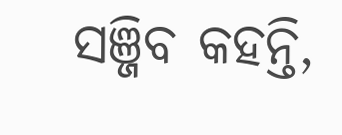ସଞ୍ଜିବ କହନ୍ତି,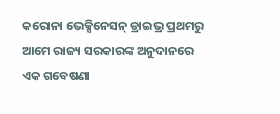କରୋନା ଭେକ୍ସିନେସନ୍ ଡ୍ରାଇଭ୍ର ପ୍ରଥମରୁ ଆମେ ରାଜ୍ୟ ସରକାରଙ୍କ ଅନୁଦାନରେ ଏକ ଗବେଷଣା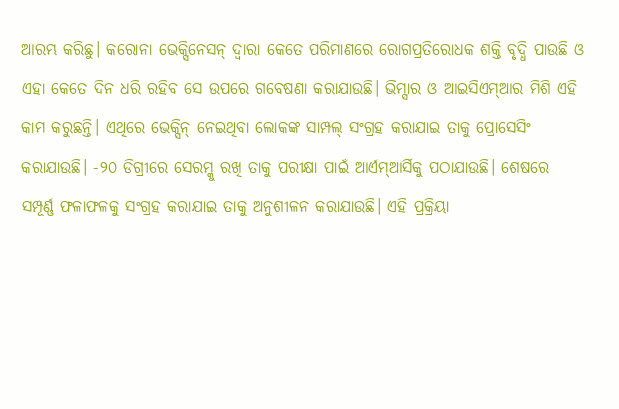ଆରମ୍ଭ କରିଛୁ। କରୋନା ଭେକ୍ସିନେସନ୍ ଦ୍ୱାରା କେତେ ପରିମାଣରେ ରୋଗପ୍ରତିରୋଧକ ଶକ୍ତି ବୃଦ୍ଧି ପାଉଛି ଓ ଏହା କେତେ ଦିନ ଧରି ରହିବ ସେ ଉପରେ ଗବେଷଣା କରାଯାଉଛି। ଭିମ୍ସାର ଓ ଆଇସିଏମ୍ଆର ମିଶି ଏହି କାମ କରୁଛନ୍ତି। ଏଥିରେ ଭେକ୍ସିନ୍ ନେଇଥିବା ଲୋକଙ୍କ ସାମ୍ପଲ୍ ସଂଗ୍ରହ କରାଯାଇ ତାକୁ ପ୍ରୋସେସିଂ କରାଯାଉଛି। -୨୦ ଡିଗ୍ରୀରେ ସେରମ୍କୁ ରଖି ତାକୁ ପରୀକ୍ଷା ପାଇଁ ଆର୍ଏମ୍ଆର୍ସିକୁ ପଠାଯାଉଛି। ଶେଷରେ ସମ୍ପୂର୍ଣ୍ଣ ଫଳାଫଳକୁ ସଂଗ୍ରହ କରାଯାଇ ତାକୁ ଅନୁଶୀଳନ କରାଯାଉଛି। ଏହି ପ୍ରକ୍ରିୟା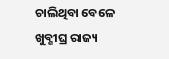ଚାଲିଥିବା ବେଳେ ଖୁବ୍ଶୀଘ୍ର ରାଜ୍ୟ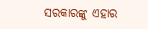ସରକାରଙ୍କୁ ଏହାର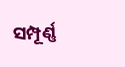ସମ୍ପୂର୍ଣ୍ଣ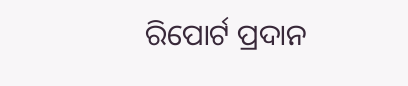ରିପୋର୍ଟ ପ୍ରଦାନ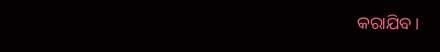କରାଯିବ।